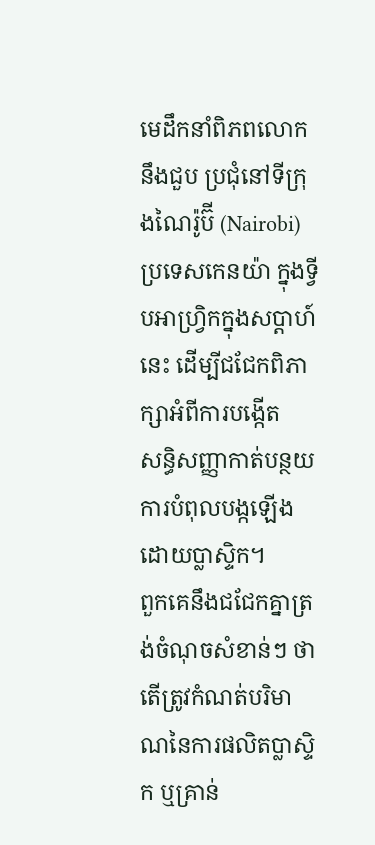មេដឹកនាំពិភពលោកនឹងជួប ប្រជុំនៅទីក្រុងណៃរ៉ូប៊ី (Nairobi) ប្រទេសកេនយ៉ា ក្នុងទ្វីបអាហ្រ្វិកក្នុងសប្ដាហ៍នេះ ដើម្បីជជែកពិភាក្សាអំពីការបង្កើត
សន្ធិសញ្ញាកាត់បន្ថយការបំពុលបង្កឡើងដោយប្លាស្ទិក។
ពួកគេនឹងជជែកគ្នាត្រង់ចំណុចសំខាន់ៗ ថាតើត្រូវកំណត់បរិមាណនៃការផលិតប្លាស្ទិក ឬគ្រាន់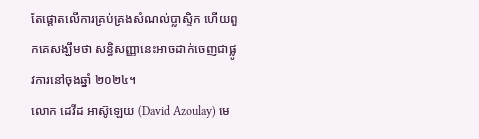តែផ្តោតលើការគ្រប់គ្រងសំណល់ប្លាស្ទិក ហើយពួកគេសង្ឃឹមថា សន្ធិសញ្ញានេះអាចដាក់ចេញជាផ្លូវការនៅចុងឆ្នាំ ២០២៤។
លោក ដេវីដ អាស៊ូឡេយ (David Azoulay) មេ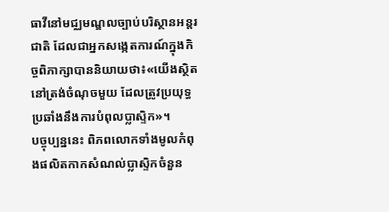ធាវីនៅមជ្ឈមណ្ឌលច្បាប់បរិស្ថានអន្តរជាតិ ដែលជាអ្នកសង្កេតការណ៍ក្នុងកិច្ចពិភាក្សាបាននិយាយថា៖«យើងស្ថិតនៅត្រង់ចំណុចមួយ ដែលត្រូវប្រយុទ្ធប្រឆាំងនឹងការបំពុលប្លាស្ទិក»។
បច្ចុប្បន្ននេះ ពិភពលោកទាំងមូលកំពុងផលិតកាកសំណល់ប្លាស្ទិកចំនួន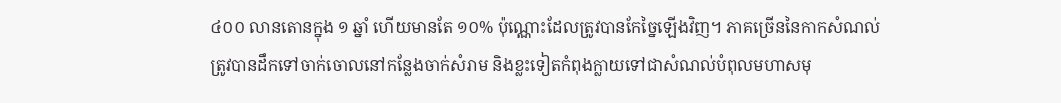៤០០ លានតោនក្នុង ១ ឆ្នាំ ហើយមានតែ ១០% ប៉ុណ្ណោះដែលត្រូវបានកែច្នៃឡើងវិញ។ ភាគច្រើននៃកាកសំណល់ត្រូវបានដឹកទៅចាក់ចោលនៅកន្លែងចាក់សំរាម និងខ្លះទៀតកំពុងក្លាយទៅជាសំណល់បំពុលមហាសមុ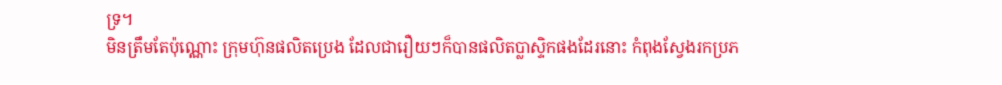ទ្រ។
មិនត្រឹមតែប៉ុណ្ណោះ ក្រុមហ៊ុនផលិតប្រេង ដែលជារឿយៗក៏បានផលិតប្លាស្ទិកផងដែរនោះ កំពុងស្វែងរកប្រភ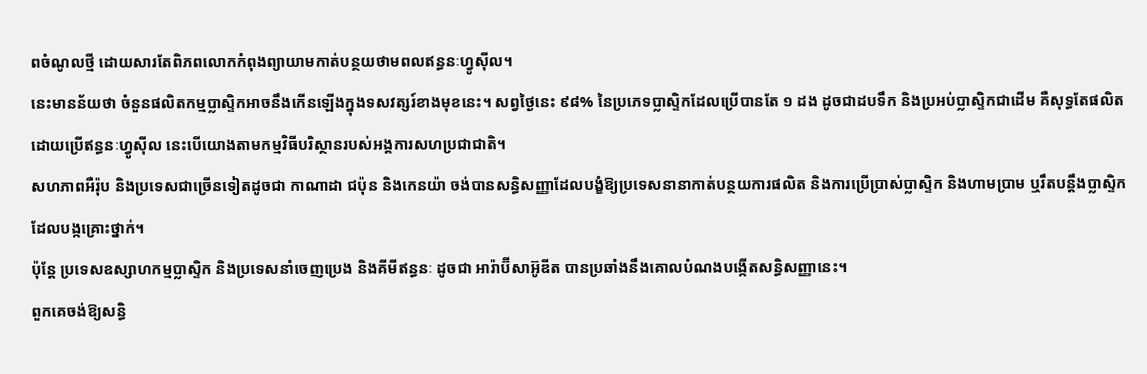ពចំណូលថ្មី ដោយសារតែពិភពលោកកំពុងព្យាយាមកាត់បន្ថយថាមពលឥន្ធនៈហ្វូស៊ីល។
នេះមានន័យថា ចំនួនផលិតកម្មប្លាស្ទិកអាចនឹងកើនឡើងក្នុងទសវត្សរ៍ខាងមុខនេះ។ សព្វថ្ងៃនេះ ៩៨% នៃប្រភេទប្លាស្ទិកដែលប្រើបានតែ ១ ដង ដូចជាដបទឹក និងប្រអប់ប្លាស្ទិកជាដើម គឺសុទ្ធតែផលិតដោយប្រើឥន្ធនៈហ្វូស៊ីល នេះបើយោងតាមកម្មវិធីបរិស្ថានរបស់អង្គការសហប្រជាជាតិ។
សហភាពអឺរ៉ុប និងប្រទេសជាច្រើនទៀតដូចជា កាណាដា ជប៉ុន និងកេនយ៉ា ចង់បានសន្ធិសញ្ញាដែលបង្ខំឱ្យប្រទេសនានាកាត់បន្ថយការផលិត និងការប្រើប្រាស់ប្លាស្ទិក និងហាមប្រាម ឬរឹតបន្តឹងប្លាស្ទិកដែលបង្កគ្រោះថ្នាក់។
ប៉ុន្តែ ប្រទេសឧស្សាហកម្មប្លាស្ទិក និងប្រទេសនាំចេញប្រេង និងគីមីឥន្ធនៈ ដូចជា អារ៉ាប៊ីសាអ៊ូឌីត បានប្រឆាំងនឹងគោលបំណងបង្កើតសន្ធិសញ្ញានេះ។
ពួកគេចង់ឱ្យសន្ធិ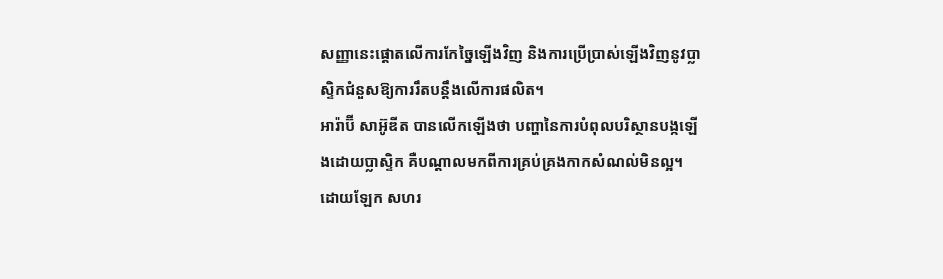សញ្ញានេះផ្តោតលើការកែច្នៃឡើងវិញ និងការប្រើប្រាស់ឡើងវិញនូវប្លាស្ទិកជំនួសឱ្យការរឹតបន្តឹងលើការផលិត។
អារ៉ាប៊ី សាអ៊ូឌីត បានលើកឡើងថា បញ្ហានៃការបំពុលបរិស្ថានបង្កឡើងដោយប្លាស្ទិក គឺបណ្តាលមកពីការគ្រប់គ្រងកាកសំណល់មិនល្អ។ ដោយឡែក សហរ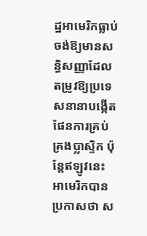ដ្ឋអាមេរិកធ្លាប់ចង់ឱ្យមានសន្ធិសញ្ញាដែលតម្រូវឱ្យប្រទេសនានាបង្កើតផែនការគ្រប់គ្រងប្លាស្ទិក ប៉ុន្តែឥឡូវនេះ អាមេរិកបានប្រកាសថា ស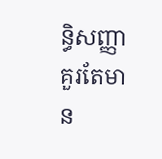ន្ធិសញ្ញាគួរតែមាន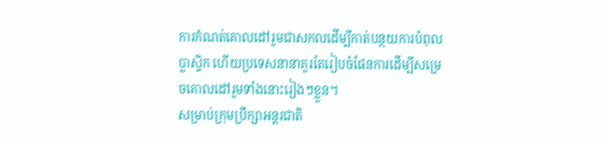ការកំណត់គោលដៅរួមជាសកលដើម្បីកាត់បន្ថយការបំពុលប្លាស្ទិក ហើយប្រទេសនានាគួរតែរៀបចំផែនការដើម្បីសម្រេចគោលដៅរួមទាំងនោះរៀងៗខ្លួន។
សម្រាប់ក្រុមប្រឹក្សាអន្តរជាតិ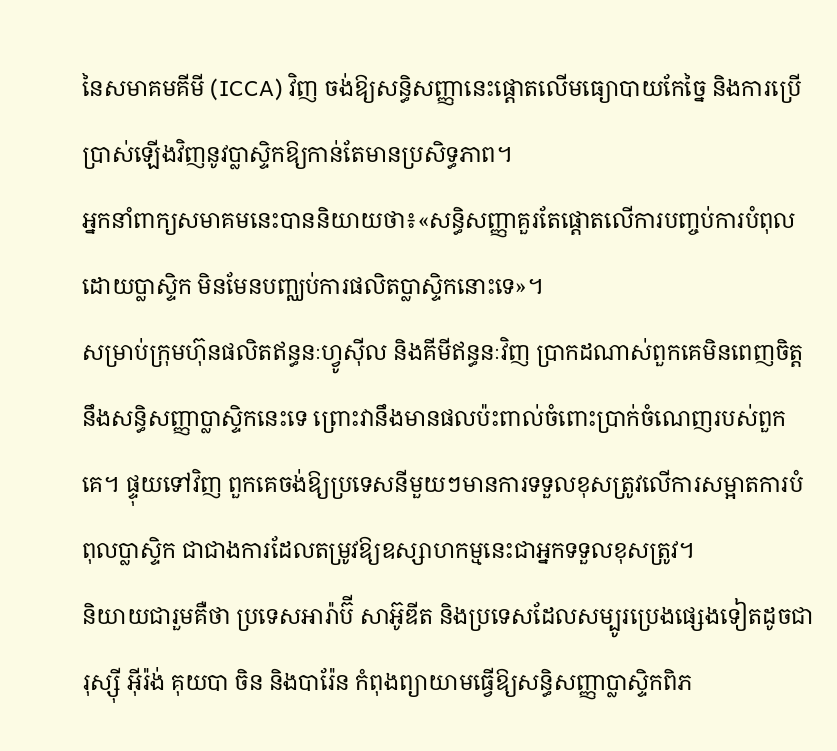នៃសមាគមគីមី (ICCA) វិញ ចង់ឱ្យសន្ធិសញ្ញានេះផ្តោតលើមធ្យោបាយកែច្នៃ និងការប្រើប្រាស់ឡើងវិញនូវប្លាស្ទិកឱ្យកាន់តែមានប្រសិទ្ធភាព។
អ្នកនាំពាក្យសមាគមនេះបាននិយាយថា៖«សន្ធិសញ្ញាគួរតែផ្ដោតលើការបញ្ចប់ការបំពុលដោយប្លាស្ទិក មិនមែនបញ្ឈប់ការផលិតប្លាស្ទិកនោះទេ»។
សម្រាប់ក្រុមហ៊ុនផលិតឥន្ធនៈហ្វូស៊ីល និងគីមីឥន្ធនៈវិញ ប្រាកដណាស់ពួកគេមិនពេញចិត្តនឹងសន្ធិសញ្ញាប្លាស្ទិកនេះទេ ព្រោះវានឹងមានផលប៉ះពាល់ចំពោះប្រាក់ចំណេញរបស់ពួកគេ។ ផ្ទុយទៅវិញ ពួកគេចង់ឱ្យប្រទេសនីមួយៗមានការទទួលខុសត្រូវលើការសម្អាតការបំពុលប្លាស្ទិក ជាជាងការដែលតម្រូវឱ្យឧស្សាហកម្មនេះជាអ្នកទទួលខុសត្រូវ។
និយាយជារួមគឺថា ប្រទេសអារ៉ាប៊ី សាអ៊ូឌីត និងប្រទេសដែលសម្បូរប្រេងផ្សេងទៀតដូចជា រុស្ស៊ី អ៊ីរ៉ង់ គុយបា ចិន និងបារ៉ែន កំពុងព្យាយាមធ្វើឱ្យសន្ធិសញ្ញាប្លាស្ទិកពិភ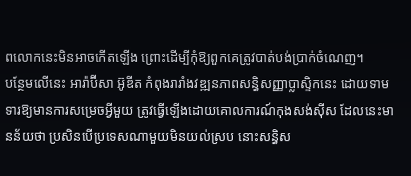ពលោកនេះមិនអាចកើតឡើង ព្រោះដើម្បីកុំឱ្យពួកគេត្រូវបាត់បង់ប្រាក់ចំណេញ។
បន្ថែមលើនេះ អារ៉ាប៊ីសា អ៊ូឌីត កំពុងរារាំងវឌ្ឍនភាពសន្ធិសញ្ញាប្លាស្ទិកនេះ ដោយទាមទារឱ្យមានការសម្រេចអ្វីមួយ ត្រូវធ្វើឡើងដោយគោលការណ៍កុងសង់ស៊ីស ដែលនេះមានន័យថា ប្រសិនបើប្រទេសណាមួយមិនយល់ស្រប នោះសន្ធិស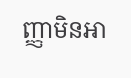ញ្ញាមិនអា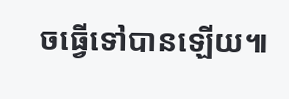ចធ្វើទៅបានឡើយ៕